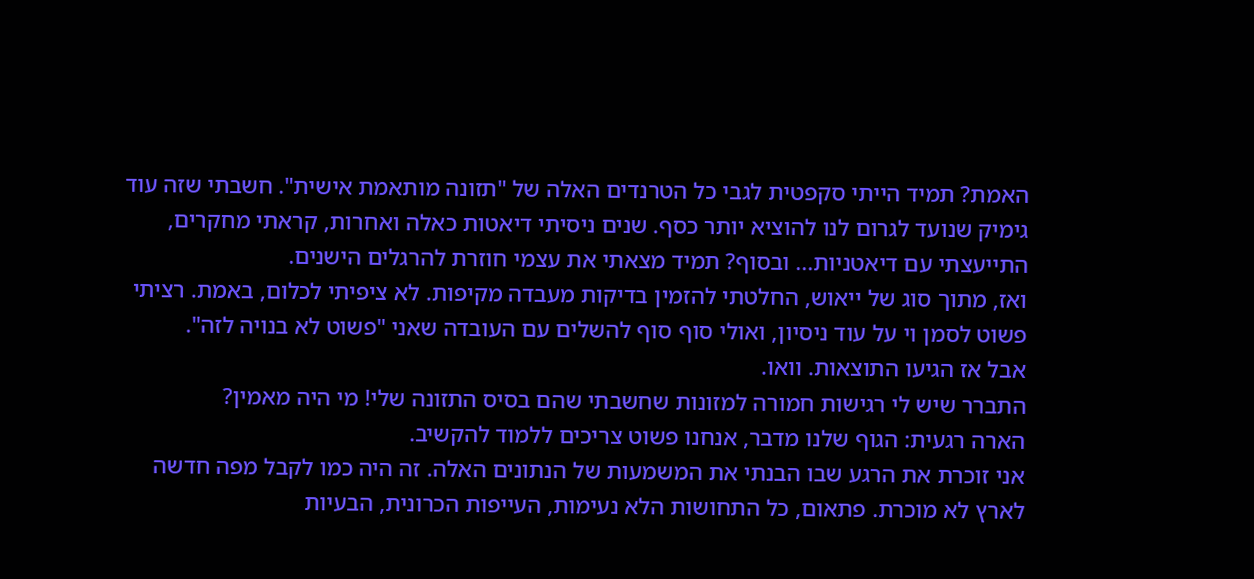האמת? תמיד הייתי סקפטית לגבי כל הטרנדים האלה של "תזונה מותאמת אישית". חשבתי שזה עוד גימיק שנועד לגרום לנו להוציא יותר כסף. שנים ניסיתי דיאטות כאלה ואחרות, קראתי מחקרים, התייעצתי עם דיאטניות... ובסוף? תמיד מצאתי את עצמי חוזרת להרגלים הישנים.
ואז, מתוך סוג של ייאוש, החלטתי להזמין בדיקות מעבדה מקיפות. לא ציפיתי לכלום, באמת. רציתי פשוט לסמן וי על עוד ניסיון, ואולי סוף סוף להשלים עם העובדה שאני "פשוט לא בנויה לזה".
אבל אז הגיעו התוצאות. וואו.
התברר שיש לי רגישות חמורה למזונות שחשבתי שהם בסיס התזונה שלי! מי היה מאמין?
הארה רגעית: הגוף שלנו מדבר, אנחנו פשוט צריכים ללמוד להקשיב.
אני זוכרת את הרגע שבו הבנתי את המשמעות של הנתונים האלה. זה היה כמו לקבל מפה חדשה לארץ לא מוכרת. פתאום, כל התחושות הלא נעימות, העייפות הכרונית, הבעיות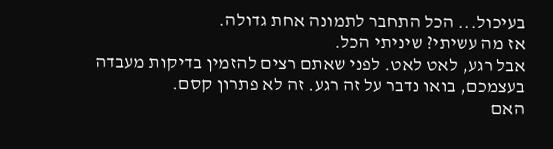בעיכול... הכל התחבר לתמונה אחת גדולה.
אז מה עשיתי? שיניתי הכל.
אבל רגע, לאט לאט. לפני שאתם רצים להזמין בדיקות מעבדה בעצמכם, בואו נדבר על זה רגע. זה לא פתרון קסם.
האם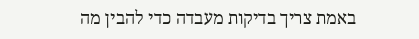באמת צריך בדיקות מעבדה כדי להבין מה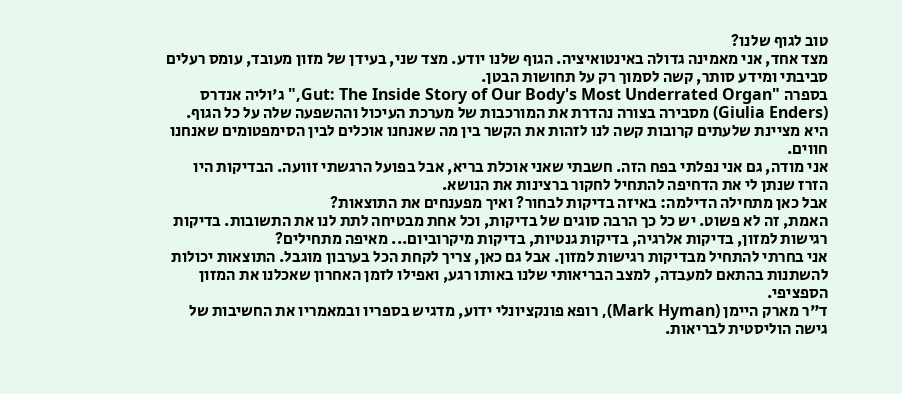טוב לגוף שלנו?
מצד אחד, אני מאמינה גדולה באינטואיציה. הגוף שלנו יודע. מצד שני, בעידן של מזון מעובד, עומס רעלים סביבתי ומידע סותר, קשה לסמוך רק על תחושות הבטן.
בספרה "Gut: The Inside Story of Our Body's Most Underrated Organ," ג'וליה אנדרס (Giulia Enders) מסבירה בצורה נהדרת את המורכבות של מערכת העיכול וההשפעה שלה על כל הגוף. היא מציינת שלעתים קרובות קשה לנו לזהות את הקשר בין מה שאנחנו אוכלים לבין הסימפטומים שאנחנו חווים.
אני מודה, גם אני נפלתי בפח הזה. חשבתי שאני אוכלת בריא, אבל בפועל הרגשתי זוועה. הבדיקות היו הזרז שנתן לי את הדחיפה להתחיל לחקור ברצינות את הנושא.
אבל כאן מתחילה הדילמה: באיזה בדיקות לבחור? ואיך מפענחים את התוצאות?
האמת, זה לא פשוט. יש כל כך הרבה סוגים של בדיקות, וכל אחת מבטיחה לתת לנו את התשובות. בדיקות רגישות למזון, בדיקות אלרגיה, בדיקות גנטיות, בדיקות מיקרוביום... מאיפה מתחילים?
אני בחרתי להתחיל מבדיקות רגישות למזון. אבל גם כאן, צריך לקחת הכל בערבון מוגבל. התוצאות יכולות להשתנות בהתאם למעבדה, למצב הבריאותי שלנו באותו רגע, ואפילו לזמן האחרון שאכלנו את המזון הספציפי.
ד"ר מארק היימן (Mark Hyman), רופא פונקציונלי ידוע, מדגיש בספריו ובמאמריו את החשיבות של גישה הוליסטית לבריאות.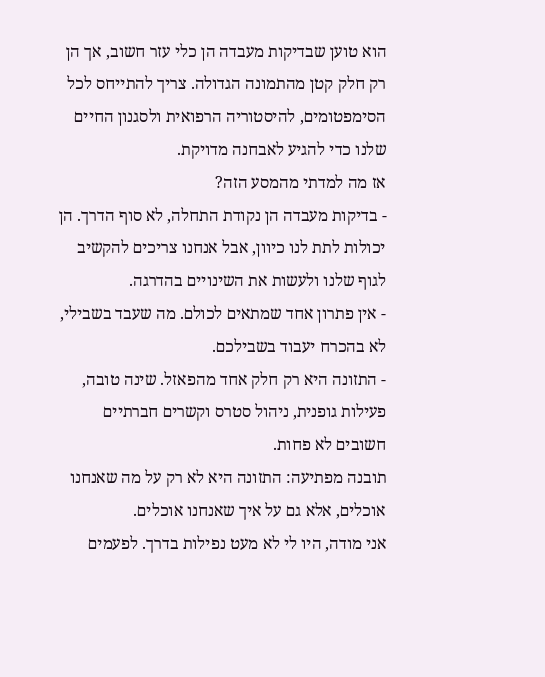הוא טוען שבדיקות מעבדה הן כלי עזר חשוב, אך הן רק חלק קטן מהתמונה הגדולה. צריך להתייחס לכל הסימפטומים, להיסטוריה הרפואית ולסגנון החיים שלנו כדי להגיע לאבחנה מדויקת.
אז מה למדתי מהמסע הזה?
- בדיקות מעבדה הן נקודת התחלה, לא סוף הדרך. הן יכולות לתת לנו כיוון, אבל אנחנו צריכים להקשיב לגוף שלנו ולעשות את השינויים בהדרגה.
- אין פתרון אחד שמתאים לכולם. מה שעבד בשבילי, לא בהכרח יעבוד בשבילכם.
- התזונה היא רק חלק אחד מהפאזל. שינה טובה, פעילות גופנית, ניהול סטרס וקשרים חברתיים חשובים לא פחות.
תובנה מפתיעה: התזונה היא לא רק על מה שאנחנו אוכלים, אלא גם על איך שאנחנו אוכלים.
אני מודה, היו לי לא מעט נפילות בדרך. לפעמים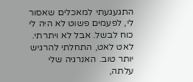התגעגעתי למאכלים שאסור לי, לפעמים פשוט לא היה לי כוח לבשל. אבל לא ויתרתי.
לאט לאט, התחלתי להרגיש יותר טוב. האנרגיה שלי עלתה,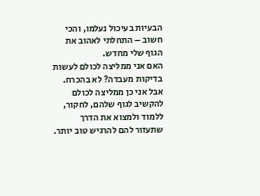הבעיות בעיכול נעלמו, והכי חשוב – התחלתי לאהוב את הגוף שלי מחדש.
האם אני ממליצה לכולם לעשות בדיקות מעבדה? לא בהכרח. אבל אני כן ממליצה לכולם להקשיב לגוף שלהם, לחקור, ללמוד ולמצוא את הדרך שתעזור להם להרגיש טוב יותר.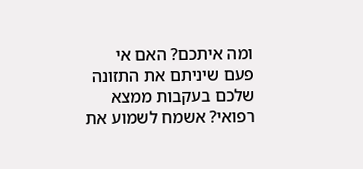ומה איתכם? האם אי פעם שיניתם את התזונה שלכם בעקבות ממצא רפואי? אשמח לשמוע את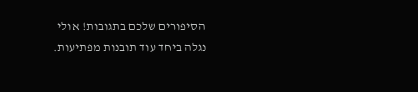הסיפורים שלכם בתגובות! אולי נגלה ביחד עוד תובנות מפתיעות.